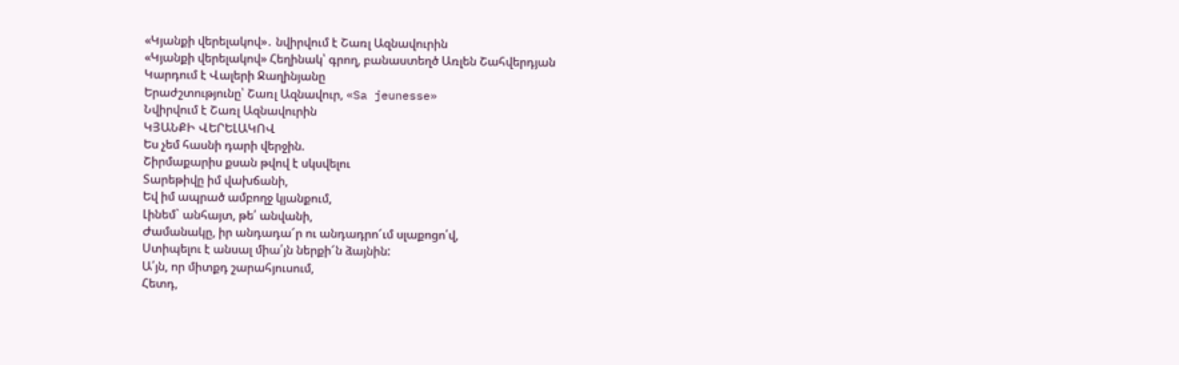«Կյանքի վերելակով»․ նվիրվում է Շառլ Ազնավուրին
«Կյանքի վերելակով» Հեղինակ՝ գրող, բանաստեղծ Առլեն Շահվերդյան
Կարդում է Վալերի Ջաղինյանը
Երաժշտությունը՝ Շառլ Ազնավուր, «Sa jeunesse»
Նվիրվում է Շառլ Ազնավուրին
ԿՅԱՆՔԻ ՎԵՐԵԼԱԿՈՎ
Ես չեմ հասնի դարի վերջին.
Շիրմաքարիս քսան թվով է սկսվելու
Տարեթիվը իմ վախճանի,
Եվ իմ ապրած ամբողջ կյանքում,
Լինեմ` անհայտ, թե՛ անվանի,
Ժամանակը, իր անդադա՜ր ու անդադրո՜ւմ սլաքոցո՛վ,
Ստիպելու է անսալ միա՛յն ներքի՜ն ձայնին:
Ա՛յն, որ միտքդ շարահյուսում,
Հետդ,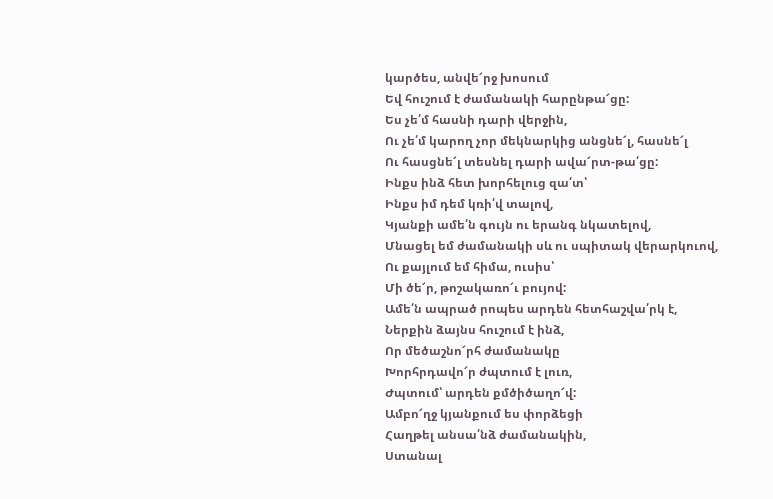կարծես, անվե՜րջ խոսում
Եվ հուշում է ժամանակի հարընթա՜ցը:
Ես չե՛մ հասնի դարի վերջին,
Ու չե՛մ կարող չոր մեկնարկից անցնե՜լ, հասնե՜լ
Ու հասցնե՜լ տեսնել դարի ավա՜րտ-թա՛ցը:
Ինքս ինձ հետ խորհելուց զա՛տ՝
Ինքս իմ դեմ կռի՛վ տալով,
Կյանքի ամե՛ն գույն ու երանգ նկատելով,
Մնացել եմ ժամանակի սև ու սպիտակ վերարկուով,
Ու քայլում եմ հիմա, ուսիս՝
Մի ծե՜ր, թոշակառո՜ւ բույով:
Ամե՛ն ապրած րոպես արդեն հետհաշվա՛րկ է,
Ներքին ձայնս հուշում է ինձ,
Որ մեծաշնո՜րհ ժամանակը
Խորհրդավո՜ր ժպտում է լուռ,
Ժպտում՝ արդեն քմծիծաղո՜վ:
Ամբո՜ղջ կյանքում ես փորձեցի
Հաղթել անսա՛նձ ժամանակին,
Ստանալ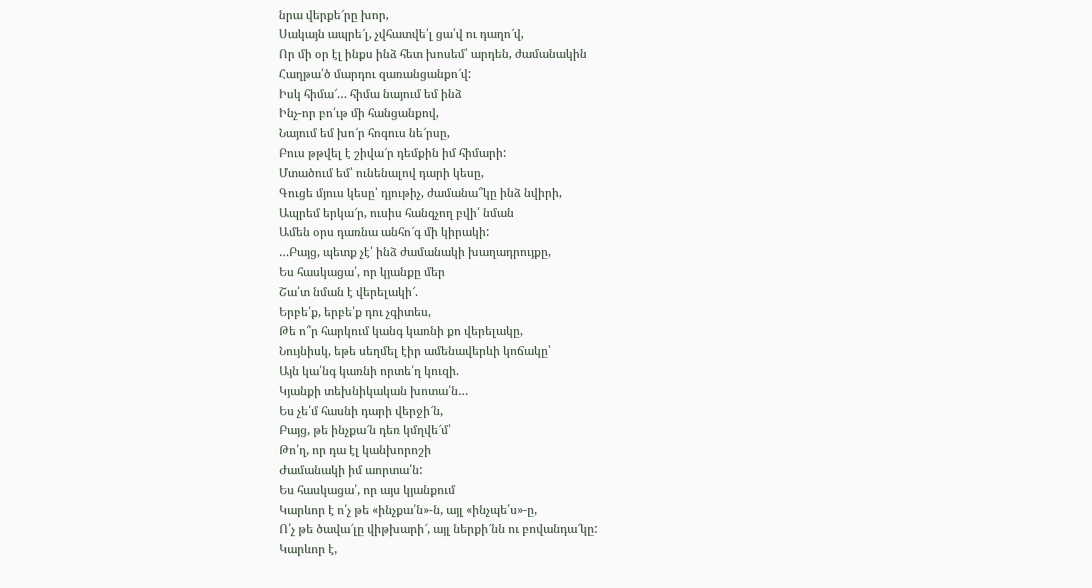նրա վերքե՜րը խոր,
Սակայն ապրե՜լ, չվհատվե՛լ ցա՛վ ու դաղո՜վ,
Որ մի օր էլ ինքս ինձ հետ խոսեմ՝ արդեն, ժամանակին
Հաղթա՛ծ մարդու զառանցանքո՜վ:
Իսկ հիմա՜… հիմա նայում եմ ինձ
Ինչ-որ բո՛ւթ մի հանցանքով,
Նայում եմ խո՜ր հոգուս նե՜րսը,
Բուս թթվել է շիվա՜ր դեմքին իմ հիմարի:
Մտածում եմ՝ ունենալով դարի կեսը,
Գուցե մյուս կեսը՝ դյութիչ, ժամանա՞կը ինձ նվիրի,
Ապրեմ երկա՜ր, ուսիս հանգչող բվի՛ նման
Ամեն օրս դառնա անհո՜գ մի կիրակի:
…Բայց, պետք չէ՛ ինձ ժամանակի խաղադրույքը,
Ես հասկացա՛, որ կյանքը մեր
Շա՛տ նման է վերելակի՜.
Երբե՛ք, երբե՛ք դու չգիտես,
Թե ո՞ր հարկում կանգ կառնի քո վերելակը,
Նույնիսկ, եթե սեղմել էիր ամենավերևի կոճակը՝
Այն կա՛նգ կառնի որտե՛ղ կուզի.
Կյանքի տեխնիկական խոտա՛ն…
Ես չե՛մ հասնի դարի վերջի՜ն,
Բայց, թե ինչքա՜ն դեռ կմղվե՜մ՝
Թո՛ղ, որ դա էլ կանխորոշի
Ժամանակի իմ աորտա՛ն:
Ես հասկացա՛, որ այս կյանքում
Կարևոր է ո՛չ թե «ինչքա՛ն»-ն, այլ «ինչպե՛ս»-ը,
Ո՛չ թե ծավա՜լը վիթխարի՜, այլ ներքի՜նն ու բովանդա՜կը:
Կարևոր է,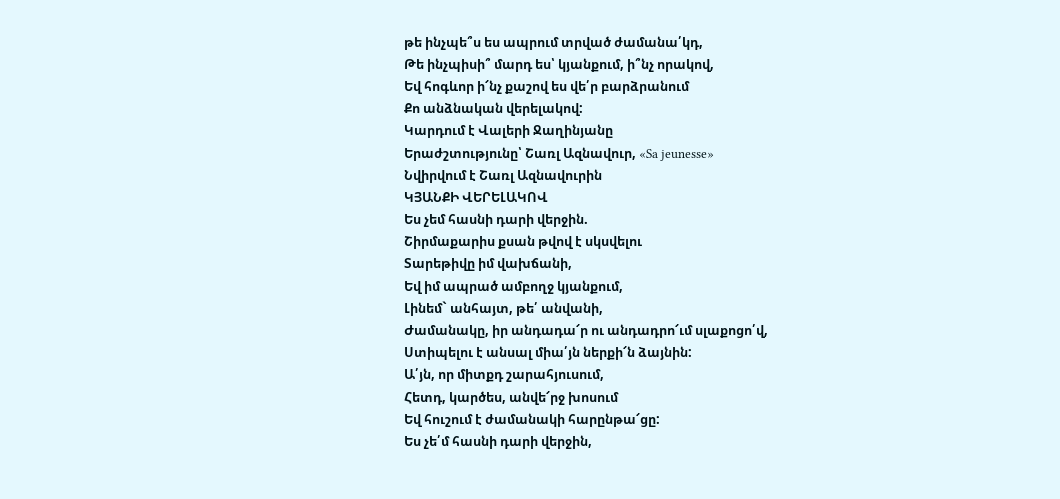թե ինչպե՞ս ես ապրում տրված ժամանա՛կդ,
Թե ինչպիսի՞ մարդ ես՝ կյանքում, ի՞նչ որակով,
Եվ հոգևոր ի՜նչ քաշով ես վե՛ր բարձրանում
Քո անձնական վերելակով:
Կարդում է Վալերի Ջաղինյանը
Երաժշտությունը՝ Շառլ Ազնավուր, «Sa jeunesse»
Նվիրվում է Շառլ Ազնավուրին
ԿՅԱՆՔԻ ՎԵՐԵԼԱԿՈՎ
Ես չեմ հասնի դարի վերջին.
Շիրմաքարիս քսան թվով է սկսվելու
Տարեթիվը իմ վախճանի,
Եվ իմ ապրած ամբողջ կյանքում,
Լինեմ` անհայտ, թե՛ անվանի,
Ժամանակը, իր անդադա՜ր ու անդադրո՜ւմ սլաքոցո՛վ,
Ստիպելու է անսալ միա՛յն ներքի՜ն ձայնին:
Ա՛յն, որ միտքդ շարահյուսում,
Հետդ, կարծես, անվե՜րջ խոսում
Եվ հուշում է ժամանակի հարընթա՜ցը:
Ես չե՛մ հասնի դարի վերջին,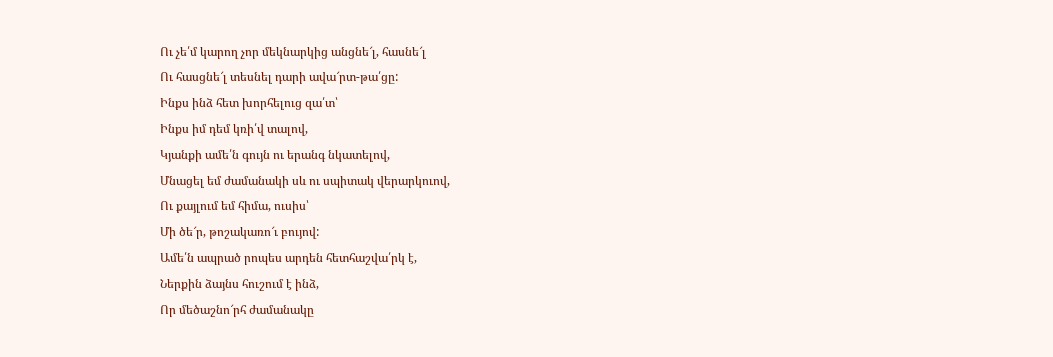Ու չե՛մ կարող չոր մեկնարկից անցնե՜լ, հասնե՜լ
Ու հասցնե՜լ տեսնել դարի ավա՜րտ-թա՛ցը:
Ինքս ինձ հետ խորհելուց զա՛տ՝
Ինքս իմ դեմ կռի՛վ տալով,
Կյանքի ամե՛ն գույն ու երանգ նկատելով,
Մնացել եմ ժամանակի սև ու սպիտակ վերարկուով,
Ու քայլում եմ հիմա, ուսիս՝
Մի ծե՜ր, թոշակառո՜ւ բույով:
Ամե՛ն ապրած րոպես արդեն հետհաշվա՛րկ է,
Ներքին ձայնս հուշում է ինձ,
Որ մեծաշնո՜րհ ժամանակը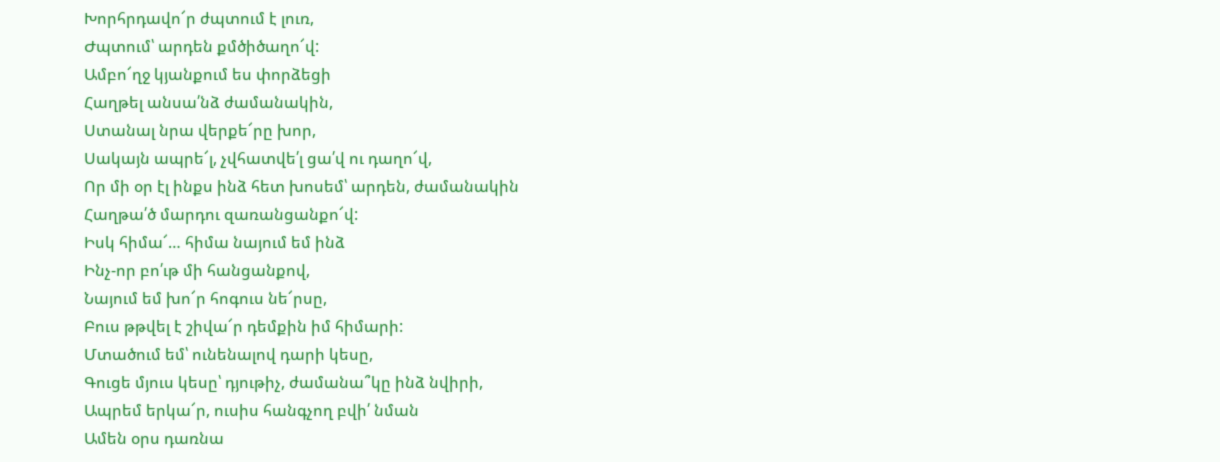Խորհրդավո՜ր ժպտում է լուռ,
Ժպտում՝ արդեն քմծիծաղո՜վ:
Ամբո՜ղջ կյանքում ես փորձեցի
Հաղթել անսա՛նձ ժամանակին,
Ստանալ նրա վերքե՜րը խոր,
Սակայն ապրե՜լ, չվհատվե՛լ ցա՛վ ու դաղո՜վ,
Որ մի օր էլ ինքս ինձ հետ խոսեմ՝ արդեն, ժամանակին
Հաղթա՛ծ մարդու զառանցանքո՜վ:
Իսկ հիմա՜… հիմա նայում եմ ինձ
Ինչ-որ բո՛ւթ մի հանցանքով,
Նայում եմ խո՜ր հոգուս նե՜րսը,
Բուս թթվել է շիվա՜ր դեմքին իմ հիմարի:
Մտածում եմ՝ ունենալով դարի կեսը,
Գուցե մյուս կեսը՝ դյութիչ, ժամանա՞կը ինձ նվիրի,
Ապրեմ երկա՜ր, ուսիս հանգչող բվի՛ նման
Ամեն օրս դառնա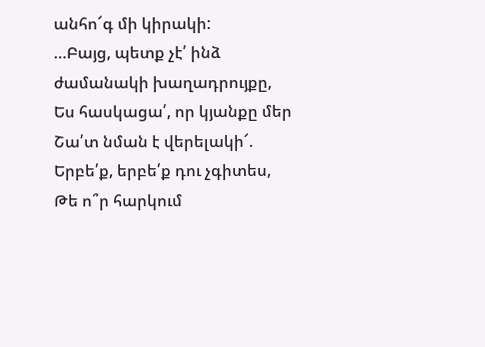անհո՜գ մի կիրակի:
…Բայց, պետք չէ՛ ինձ ժամանակի խաղադրույքը,
Ես հասկացա՛, որ կյանքը մեր
Շա՛տ նման է վերելակի՜.
Երբե՛ք, երբե՛ք դու չգիտես,
Թե ո՞ր հարկում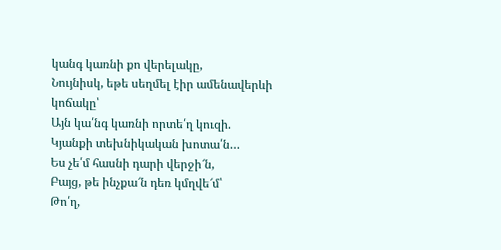կանգ կառնի քո վերելակը,
Նույնիսկ, եթե սեղմել էիր ամենավերևի կոճակը՝
Այն կա՛նգ կառնի որտե՛ղ կուզի.
Կյանքի տեխնիկական խոտա՛ն…
Ես չե՛մ հասնի դարի վերջի՜ն,
Բայց, թե ինչքա՜ն դեռ կմղվե՜մ՝
Թո՛ղ,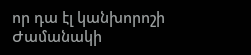որ դա էլ կանխորոշի
Ժամանակի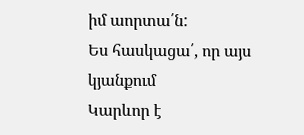իմ աորտա՛ն:
Ես հասկացա՛, որ այս կյանքում
Կարևոր է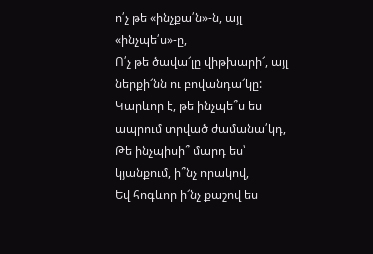ո՛չ թե «ինչքա՛ն»-ն, այլ «ինչպե՛ս»-ը,
Ո՛չ թե ծավա՜լը վիթխարի՜, այլ ներքի՜նն ու բովանդա՜կը:
Կարևոր է, թե ինչպե՞ս ես ապրում տրված ժամանա՛կդ,
Թե ինչպիսի՞ մարդ ես՝ կյանքում, ի՞նչ որակով,
Եվ հոգևոր ի՜նչ քաշով ես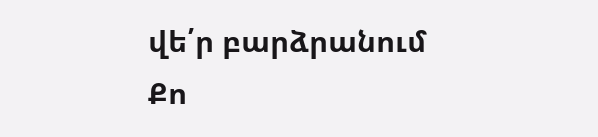վե՛ր բարձրանում
Քո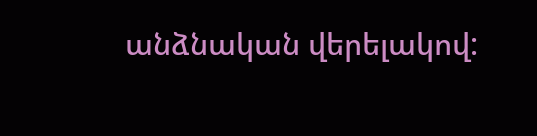անձնական վերելակով: